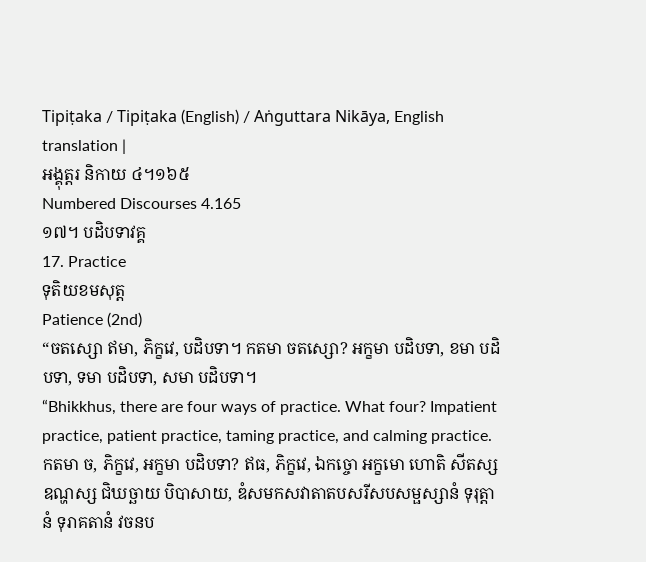Tipiṭaka / Tipiṭaka (English) / Aṅguttara Nikāya, English translation |
អង្គុត្តរ និកាយ ៤។១៦៥
Numbered Discourses 4.165
១៧។ បដិបទាវគ្គ
17. Practice
ទុតិយខមសុត្ត
Patience (2nd)
“ចតស្សោ ឥមា, ភិក្ខវេ, បដិបទា។ កតមា ចតស្សោ? អក្ខមា បដិបទា, ខមា បដិបទា, ទមា បដិបទា, សមា បដិបទា។
“Bhikkhus, there are four ways of practice. What four? Impatient practice, patient practice, taming practice, and calming practice.
កតមា ច, ភិក្ខវេ, អក្ខមា បដិបទា? ឥធ, ភិក្ខវេ, ឯកច្ចោ អក្ខមោ ហោតិ សីតស្ស ឧណ្ហស្ស ជិឃច្ឆាយ បិបាសាយ, ឌំសមកសវាតាតបសរីសបសម្ផស្សានំ ទុរុត្តានំ ទុរាគតានំ វចនប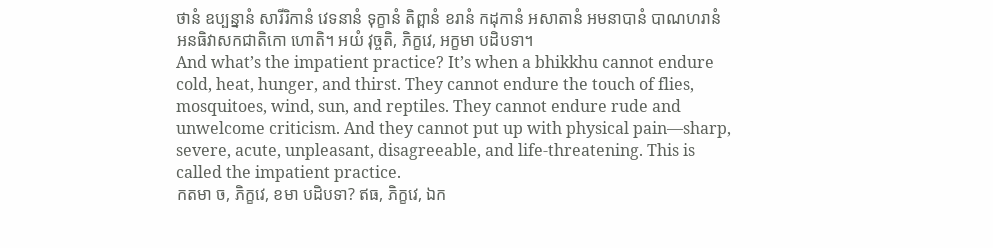ថានំ ឧប្បន្នានំ សារីរិកានំ វេទនានំ ទុក្ខានំ តិព្ពានំ ខរានំ កដុកានំ អសាតានំ អមនាបានំ បាណហរានំ អនធិវាសកជាតិកោ ហោតិ។ អយំ វុច្ចតិ, ភិក្ខវេ, អក្ខមា បដិបទា។
And what’s the impatient practice? It’s when a bhikkhu cannot endure cold, heat, hunger, and thirst. They cannot endure the touch of flies, mosquitoes, wind, sun, and reptiles. They cannot endure rude and unwelcome criticism. And they cannot put up with physical pain—sharp, severe, acute, unpleasant, disagreeable, and life-threatening. This is called the impatient practice.
កតមា ច, ភិក្ខវេ, ខមា បដិបទា? ឥធ, ភិក្ខវេ, ឯក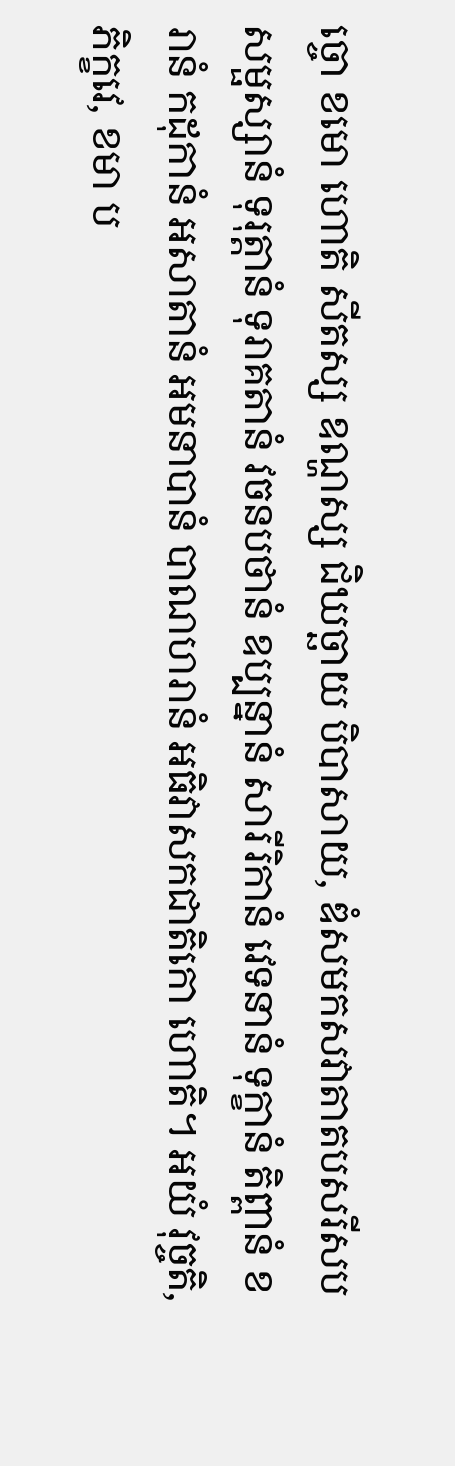ច្ចោ ខមោ ហោតិ សីតស្ស ឧណ្ហស្ស ជិឃច្ឆាយ បិបាសាយ, ឌំសមកសវាតាតបសរីសបសម្ផស្សានំ ទុរុត្តានំ ទុរាគតានំ វចនបថានំ ឧប្បន្នានំ សារីរិកានំ វេទនានំ ទុក្ខានំ តិព្ពានំ ខរានំ កដុកានំ អសាតានំ អមនាបានំ បាណហរានំ អធិវាសកជាតិកោ ហោតិ។ អយំ វុច្ចតិ, ភិក្ខវេ, ខមា ប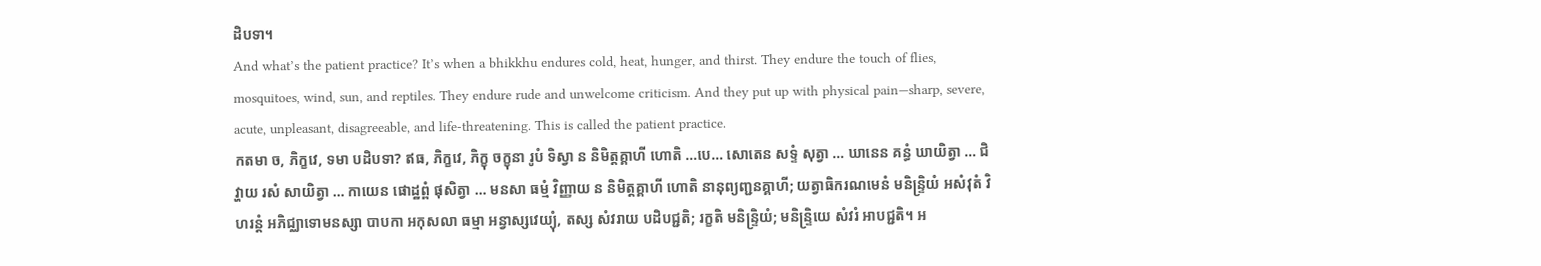ដិបទា។
And what’s the patient practice? It’s when a bhikkhu endures cold, heat, hunger, and thirst. They endure the touch of flies, mosquitoes, wind, sun, and reptiles. They endure rude and unwelcome criticism. And they put up with physical pain—sharp, severe, acute, unpleasant, disagreeable, and life-threatening. This is called the patient practice.
កតមា ច, ភិក្ខវេ, ទមា បដិបទា? ឥធ, ភិក្ខវេ, ភិក្ខុ ចក្ខុនា រូបំ ទិស្វា ន និមិត្តគ្គាហី ហោតិ …បេ… សោតេន សទ្ទំ សុត្វា … ឃានេន គន្ធំ ឃាយិត្វា … ជិវ្ហាយ រសំ សាយិត្វា … កាយេន ផោដ្ឋព្ពំ ផុសិត្វា … មនសា ធម្មំ វិញ្ញាយ ន និមិត្តគ្គាហី ហោតិ នានុព្យញ្ជនគ្គាហី; យត្វាធិករណមេនំ មនិន្ទ្រិយំ អសំវុតំ វិហរន្តំ អភិជ្ឈាទោមនស្សា បាបកា អកុសលា ធម្មា អន្វាស្សវេយ្យុំ, តស្ស សំវរាយ បដិបជ្ជតិ; រក្ខតិ មនិន្ទ្រិយំ; មនិន្ទ្រិយេ សំវរំ អាបជ្ជតិ។ អ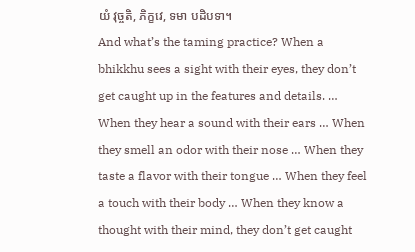យំ វុច្ចតិ, ភិក្ខវេ, ទមា បដិបទា។
And what’s the taming practice? When a bhikkhu sees a sight with their eyes, they don’t get caught up in the features and details. … When they hear a sound with their ears … When they smell an odor with their nose … When they taste a flavor with their tongue … When they feel a touch with their body … When they know a thought with their mind, they don’t get caught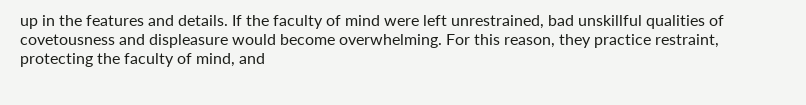up in the features and details. If the faculty of mind were left unrestrained, bad unskillful qualities of covetousness and displeasure would become overwhelming. For this reason, they practice restraint, protecting the faculty of mind, and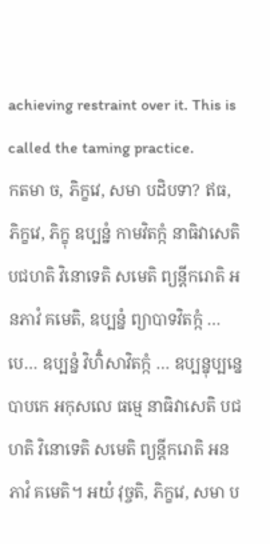achieving restraint over it. This is called the taming practice.
កតមា ច, ភិក្ខវេ, សមា បដិបទា? ឥធ, ភិក្ខវេ, ភិក្ខុ ឧប្បន្នំ កាមវិតក្កំ នាធិវាសេតិ បជហតិ វិនោទេតិ សមេតិ ព្យន្តីករោតិ អនភាវំ គមេតិ, ឧប្បន្នំ ព្យាបាទវិតក្កំ …បេ… ឧប្បន្នំ វិហិំសាវិតក្កំ … ឧប្បន្នុប្បន្នេ បាបកេ អកុសលេ ធម្មេ នាធិវាសេតិ បជហតិ វិនោទេតិ សមេតិ ព្យន្តីករោតិ អនភាវំ គមេតិ។ អយំ វុច្ចតិ, ភិក្ខវេ, សមា ប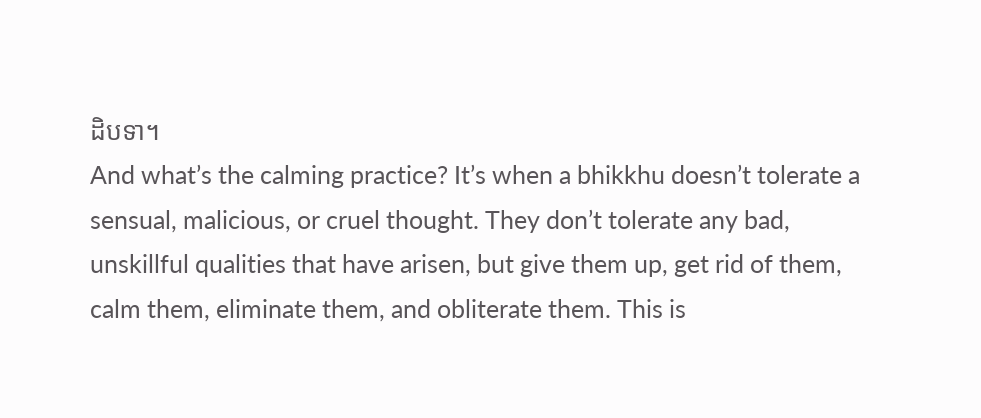ដិបទា។
And what’s the calming practice? It’s when a bhikkhu doesn’t tolerate a sensual, malicious, or cruel thought. They don’t tolerate any bad, unskillful qualities that have arisen, but give them up, get rid of them, calm them, eliminate them, and obliterate them. This is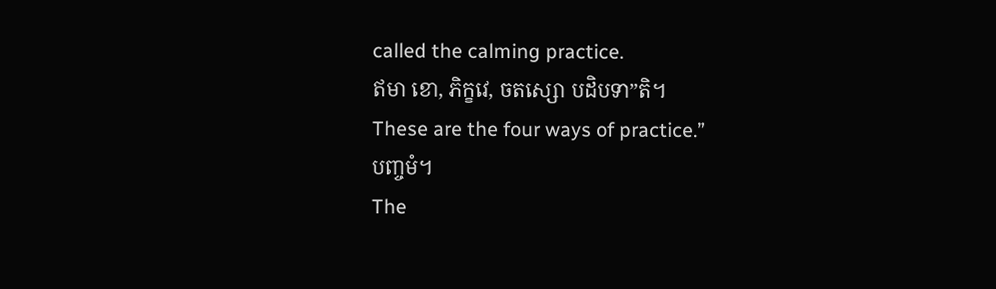called the calming practice.
ឥមា ខោ, ភិក្ខវេ, ចតស្សោ បដិបទា”តិ។
These are the four ways of practice.”
បញ្ចមំ។
The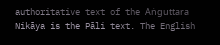authoritative text of the Aṅguttara Nikāya is the Pāli text. The English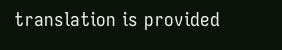translation is provided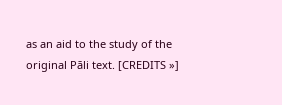as an aid to the study of the original Pāli text. [CREDITS »]